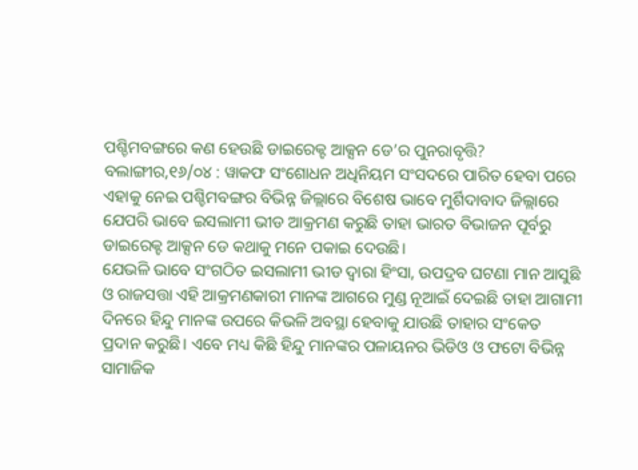ପଶ୍ଚିମବଙ୍ଗରେ କଣ ହେଉଛି ଡାଇରେକ୍ଟ ଆକ୍ସନ ଡେ’ର ପୁନରାବୃତ୍ତି?
ବଲାଙ୍ଗୀର,୧୬/୦୪ : ୱାକଫ ସଂଶୋଧନ ଅଧିନିୟମ ସଂସଦରେ ପାରିତ ହେବା ପରେ ଏହାକୁ ନେଇ ପଶ୍ଚିମବଙ୍ଗର ବିଭିନ୍ନ ଜିଲ୍ଲାରେ ବିଶେଷ ଭାବେ ମୁର୍ଶିଦାବାଦ ଜିଲ୍ଲାରେ ଯେପରି ଭାବେ ଇସଲାମୀ ଭୀଡ ଆକ୍ରମଣ କରୁଛି ତାହା ଭାରତ ବିଭାଜନ ପୂର୍ବରୁ ଡାଇରେକ୍ଟ ଆକ୍ସନ ଡେ କଥାକୁ ମନେ ପକାଇ ଦେଉଛି।
ଯେଭଳି ଭାବେ ସଂଗଠିତ ଇସଲାମୀ ଭୀଡ ଦ୍ୱାରା ହିଂସା, ଉପଦ୍ରବ ଘଟଣା ମାନ ଆସୁଛି ଓ ରାଜସତ୍ତା ଏହି ଆକ୍ରମଣକାରୀ ମାନଙ୍କ ଆଗରେ ମୁଣ୍ଡ ନୂଆଇଁ ଦେଇଛି ତାହା ଆଗାମୀ ଦିନରେ ହିନ୍ଦୁ ମାନଙ୍କ ଉପରେ କିଭଳି ଅବସ୍ଥା ହେବାକୁ ଯାଉଛି ତାହାର ସଂକେତ ପ୍ରଦାନ କରୁଛି। ଏବେ ମଧ୍ୟ କିଛି ହିନ୍ଦୁ ମାନଙ୍କର ପଳାୟନର ଭିଡିଓ ଓ ଫଟୋ ବିଭିନ୍ନ ସାମାଜିକ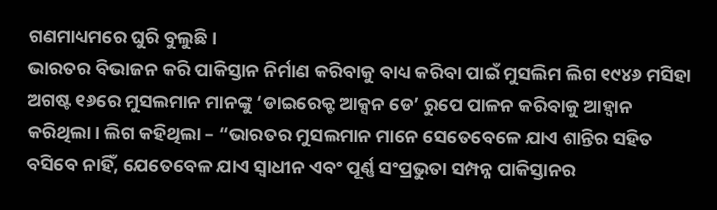ଗଣମାଧ୍ୟମରେ ଘୁରି ବୁଲୁଛି।
ଭାରତର ବିଭାଜନ କରି ପାକିସ୍ତାନ ନିର୍ମାଣ କରିବାକୁ ବାଧ୍ୟ କରିବା ପାଇଁ ମୁସଲିମ ଲିଗ ୧୯୪୬ ମସିହା ଅଗଷ୍ଟ ୧୬ରେ ମୁସଲମାନ ମାନଙ୍କୁ ‘ଡାଇରେକ୍ଟ ଆକ୍ସନ ଡେ’ ରୁପେ ପାଳନ କରିବାକୁ ଆହ୍ୱାନ କରିଥିଲା। ଲିଗ କହିଥିଲା – “ଭାରତର ମୁସଲମାନ ମାନେ ସେତେବେଳେ ଯାଏ ଶାନ୍ତିର ସହିତ ବସିବେ ନାହିଁ, ଯେତେବେଳ ଯାଏ ସ୍ୱାଧୀନ ଏବଂ ପୂର୍ଣ୍ଣ ସଂପ୍ରଭୁତା ସମ୍ପନ୍ନ ପାକିସ୍ତାନର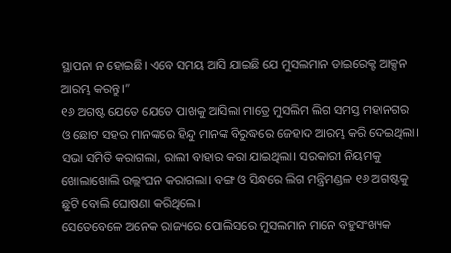ସ୍ଥାପନା ନ ହୋଇଛି। ଏବେ ସମୟ ଆସି ଯାଇଛି ଯେ ମୁସଲମାନ ଡାଇରେକ୍ଟ ଆକ୍ସନ ଆରମ୍ଭ କରନ୍ତୁ।”
୧୬ ଅଗଷ୍ଟ ଯେତେ ଯେତେ ପାଖକୁ ଆସିଲା ମାତ୍ରେ ମୁସଲିମ ଲିଗ ସମସ୍ତ ମହାନଗର ଓ ଛୋଟ ସହର ମାନଙ୍କରେ ହିନ୍ଦୁ ମାନଙ୍କ ବିରୁଦ୍ଧରେ ଜେହାଦ ଆରମ୍ଭ କରି ଦେଇଥିଲା। ସଭା ସମିତି କରାଗଲା, ରାଲୀ ବାହାର କରା ଯାଇଥିଲା। ସରକାରୀ ନିୟମକୁ ଖୋଲାଖୋଲି ଉଲ୍ଲଂଘନ କରାଗଲା। ବଙ୍ଗ ଓ ସିନ୍ଧରେ ଲିଗ ମନ୍ତ୍ରିମଣ୍ଡଳ ୧୬ ଅଗଷ୍ଟକୁ ଛୁଟି ବୋଲି ଘୋଷଣା କରିଥିଲେ।
ସେତେବେଳେ ଅନେକ ରାଜ୍ୟରେ ପୋଲିସରେ ମୁସଲମାନ ମାନେ ବହୁସଂଖ୍ୟକ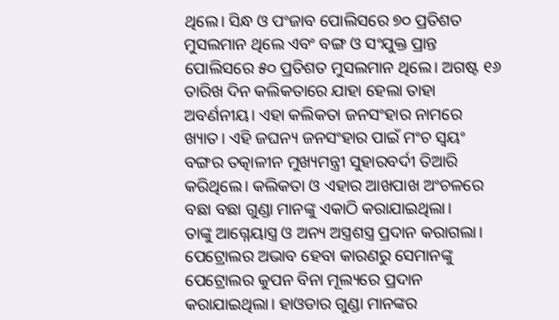ଥିଲେ। ସିନ୍ଧ ଓ ପଂଜାବ ପୋଲିସରେ ୭୦ ପ୍ରତିଶତ ମୁସଲମାନ ଥିଲେ ଏବଂ ବଙ୍ଗ ଓ ସଂଯୁକ୍ତ ପ୍ରାନ୍ତ ପୋଲିସରେ ୫୦ ପ୍ରତିଶତ ମୁସଲମାନ ଥିଲେ। ଅଗଷ୍ଟ ୧୬ ତାରିଖ ଦିନ କଲିକତାରେ ଯାହା ହେଲା ତାହା ଅବର୍ଣନୀୟ। ଏହା କଲିକତା ଜନସଂହାର ନାମରେ ଖ୍ୟାତ। ଏହି ଜଘନ୍ୟ ଜନସଂହାର ପାଇଁ ମଂଚ ସ୍ୱୟଂ ବଙ୍ଗର ତତ୍କାଳୀନ ମୁଖ୍ୟମନ୍ତ୍ରୀ ସୁହାରବର୍ଦୀ ତିଆରି କରିଥିଲେ। କଲିକତା ଓ ଏହାର ଆଖପାଖ ଅଂଚଳରେ ବଛା ବଛା ଗୁଣ୍ଡା ମାନଙ୍କୁ ଏକାଠି କରାଯାଇଥିଲା।
ତାଙ୍କୁ ଆଗ୍ନେୟାସ୍ତ୍ର ଓ ଅନ୍ୟ ଅସ୍ତ୍ରଶସ୍ତ୍ର ପ୍ରଦାନ କରାଗଲା। ପେଟ୍ରୋଲର ଅଭାବ ହେବା କାରଣରୁ ସେମାନଙ୍କୁ ପେଟ୍ରୋଲର କୁପନ ବିନା ମୂଲ୍ୟରେ ପ୍ରଦାନ କରାଯାଇଥିଲା। ହାଓଡାର ଗୁଣ୍ଡା ମାନଙ୍କର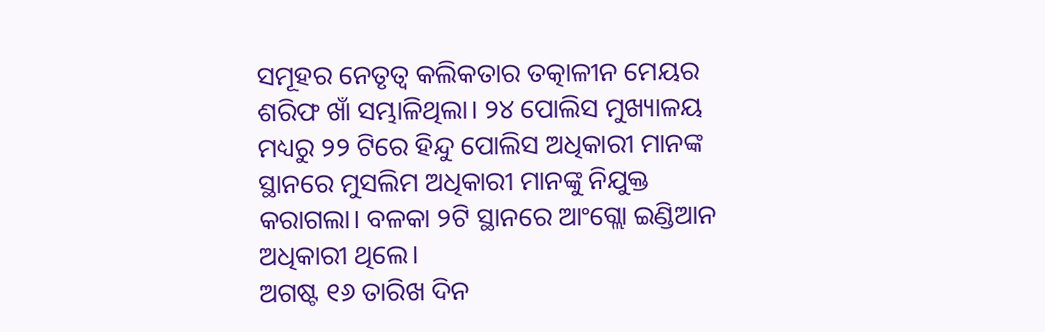ସମୂହର ନେତୃତ୍ୱ କଲିକତାର ତତ୍କାଳୀନ ମେୟର ଶରିଫ ଖାଁ ସମ୍ଭାଳିଥିଲା। ୨୪ ପୋଲିସ ମୁଖ୍ୟାଳୟ ମଧ୍ୟରୁ ୨୨ ଟିରେ ହିନ୍ଦୁ ପୋଲିସ ଅଧିକାରୀ ମାନଙ୍କ ସ୍ଥାନରେ ମୁସଲିମ ଅଧିକାରୀ ମାନଙ୍କୁ ନିଯୁକ୍ତ କରାଗଲା। ବଳକା ୨ଟି ସ୍ଥାନରେ ଆଂଗ୍ଲୋ ଇଣ୍ଡିଆନ ଅଧିକାରୀ ଥିଲେ।
ଅଗଷ୍ଟ ୧୬ ତାରିଖ ଦିନ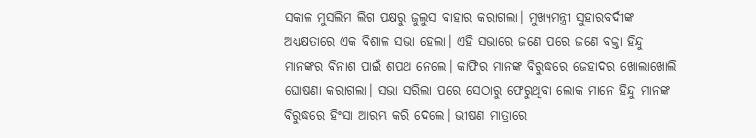ସକାଳ ମୁସଲିମ ଲିଗ ପକ୍ଷରୁ ଜୁଲୁସ ବାହାର କରାଗଲା। ମୁଖ୍ୟମନ୍ତ୍ରୀ ସୁହାରବର୍ଦୀଙ୍କ ଅଧ୍ୟକ୍ଷତାରେ ଏକ ବିଶାଳ ସଭା ହେଲା। ଏହି ସଭାରେ ଜଣେ ପରେ ଜଣେ ବକ୍ତା ହିନ୍ଦୁ ମାନଙ୍କର ବିନାଶ ପାଇଁ ଶପଥ ନେଲେ। କାଫିର ମାନଙ୍କ ବିରୁଦ୍ଧରେ ଜେହାଦର ଖୋଲାଖୋଲି ଘୋଷଣା କରାଗଲା। ସଭା ସରିଲା ପରେ ସେଠାରୁ ଫେରୁଥିବା ଲୋକ ମାନେ ହିନ୍ଦୁ ମାନଙ୍କ ବିରୁଦ୍ଧରେ ହିଂସା ଆରମ୍ଭ କରି ଦେଲେ। ଭୀଷଣ ମାତ୍ରାରେ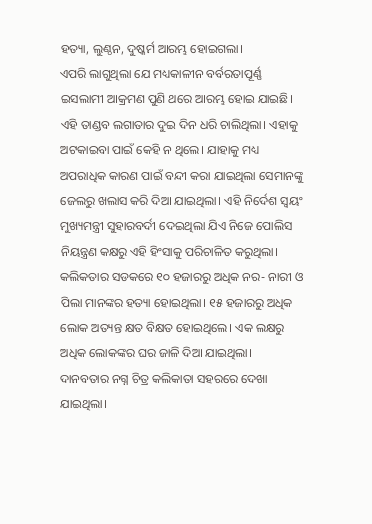ହତ୍ୟା, ଲୁଣ୍ଠନ, ଦୁଷ୍କର୍ମ ଆରମ୍ଭ ହୋଇଗଲା।
ଏପରି ଲାଗୁଥିଲା ଯେ ମଧ୍ୟକାଳୀନ ବର୍ବରତାପୂର୍ଣ୍ଣ ଇସଲାମୀ ଆକ୍ରମଣ ପୁଣି ଥରେ ଆରମ୍ଭ ହୋଇ ଯାଇଛି। ଏହି ତାଣ୍ଡବ ଲଗାତାର ଦୁଇ ଦିନ ଧରି ଚାଲିଥିଲା। ଏହାକୁ ଅଟକାଇବା ପାଇଁ କେହି ନ ଥିଲେ। ଯାହାକୁ ମଧ୍ୟ ଅପରାଧିକ କାରଣ ପାଇଁ ବନ୍ଦୀ କରା ଯାଇଥିଲା ସେମାନଙ୍କୁ ଜେଲରୁ ଖଲାସ କରି ଦିଆ ଯାଇଥିଲା। ଏହି ନିର୍ଦେଶ ସ୍ୱୟଂ ମୁଖ୍ୟମନ୍ତ୍ରୀ ସୁହାରବର୍ଦୀ ଦେଇଥିଲା ଯିଏ ନିଜେ ପୋଲିସ ନିୟନ୍ତ୍ରଣ କକ୍ଷରୁ ଏହି ହିଂସାକୁ ପରିଚାଳିତ କରୁଥିଲା।
କଲିକତାର ସଡକରେ ୧୦ ହଜାରରୁ ଅଧିକ ନର- ନାରୀ ଓ ପିଲା ମାନଙ୍କର ହତ୍ୟା ହୋଇଥିଲା। ୧୫ ହଜାରରୁ ଅଧିକ ଲୋକ ଅତ୍ୟନ୍ତ କ୍ଷତ ବିକ୍ଷତ ହୋଇଥିଲେ। ଏକ ଲକ୍ଷରୁ ଅଧିକ ଲୋକଙ୍କର ଘର ଜାଳି ଦିଆ ଯାଇଥିଲା। ଦାନବତାର ନଗ୍ନ ଚିତ୍ର କଲିକାତା ସହରରେ ଦେଖା ଯାଇଥିଲା।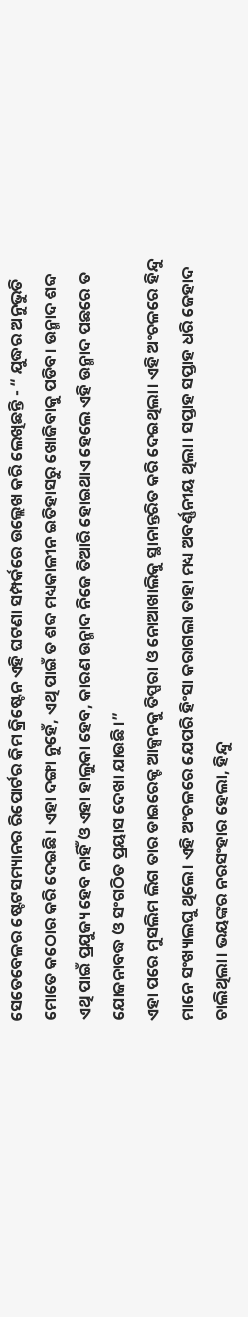ସେତେବେଳର ଷ୍ଟେଟସମ୍ୟାନର ରିପୋର୍ଟର କିମ କ୍ରିଷ୍ଟେନ ଏହି ଘଟଣା ସମ୍ପର୍କରେ ଉଲ୍ଲେଖ କରି ଲେଖିଛନ୍ତି - “ ଯୁଦ୍ଧର ଅନୁଭୁତି ମୋତେ କଠୋର କରି ଦେଇଛି। ଏହା ଦଙ୍ଗା ନୁହେଁ, ଏଥି ପାଇଁ ତ ଶବ୍ଦ ମଧ୍ୟକାଳୀନ ଇତିହାସରୁ ଖୋଜିବାକୁ ପଡିବ। ଉନ୍ମାଦ ଶବ୍ଦ ଏଥି ପାଇଁ ପ୍ରଯୁଜ୍ୟ ହେବ ନାହିଁ ଓ ଏହା ହାଲୁକା ହେବ, କାରଣ ଉନ୍ମାଦ ନିଜେ ତିଆରି ହୋଇଥାଏ ହେଲେ ଏହି ଉନ୍ମାଦ ପଛରେ ତ ଯୋଜନାବଦ୍ଧ ଓ ସଂଗଠିତ ପ୍ରୟାସ ଦେଖା ଯାଉଛି।”
ଏହା ପରେ ମୁସଲିମ ଲିଗ ତାର ଡାଇରେକ୍ଟ ଆକ୍ସନକୁ ତିପ୍ପରା ଓ ନୋଆଖାଲିକୁ ସ୍ଥାନାନ୍ତରିତ କରି ଦେଇଥିଲା। ଏହି ଅଂଚଳରେ ହିନ୍ଦୁ ମାନେ ସଂଖ୍ୟାଲଘୁ ଥିଲେ। ଏହି ଅଂଚଳରେ ଯେପରି ହିଂସା କରାଗଲା ତାହା ମଧ୍ୟ ଅବର୍ଣ୍ଣନୀୟ ଥିଲା। ସପ୍ତାହ ସପ୍ତାହ ଧରି ଜେହାଦ ଚାଲିଥିଲା। ଭୟଙ୍କର ନରସଂହାର ହେଲା, ହିନ୍ଦୁ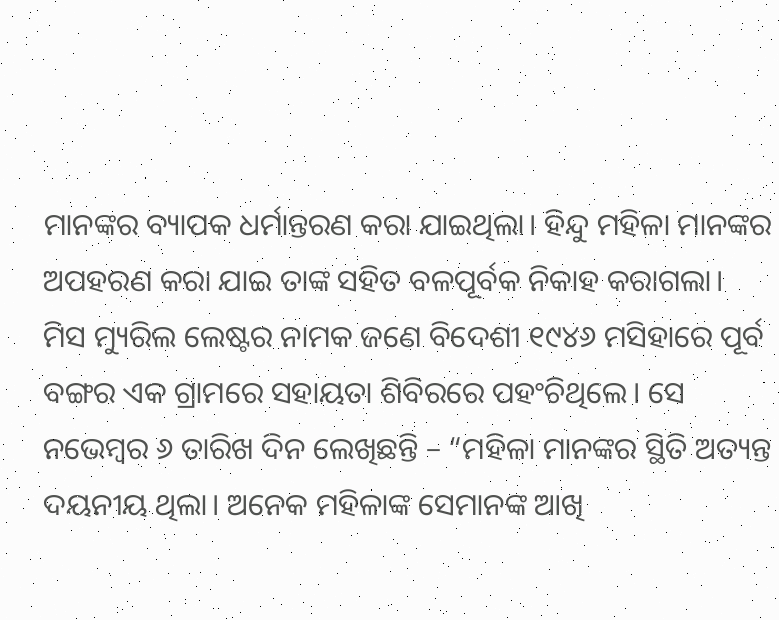ମାନଙ୍କର ବ୍ୟାପକ ଧର୍ମାନ୍ତରଣ କରା ଯାଇଥିଲା। ହିନ୍ଦୁ ମହିଳା ମାନଙ୍କର ଅପହରଣ କରା ଯାଇ ତାଙ୍କ ସହିତ ବଳପୂର୍ବକ ନିକାହ କରାଗଲା।
ମିସ ମ୍ୟୁରିଲ ଲେଷ୍ଟର ନାମକ ଜଣେ ବିଦେଶୀ ୧୯୪୬ ମସିହାରେ ପୂର୍ବ ବଙ୍ଗର ଏକ ଗ୍ରାମରେ ସହାୟତା ଶିବିରରେ ପହଂଚିଥିଲେ। ସେ ନଭେମ୍ବର ୬ ତାରିଖ ଦିନ ଲେଖିଛନ୍ତି – “ମହିଳା ମାନଙ୍କର ସ୍ଥିତି ଅତ୍ୟନ୍ତ ଦୟନୀୟ ଥିଲା। ଅନେକ ମହିଳାଙ୍କ ସେମାନଙ୍କ ଆଖି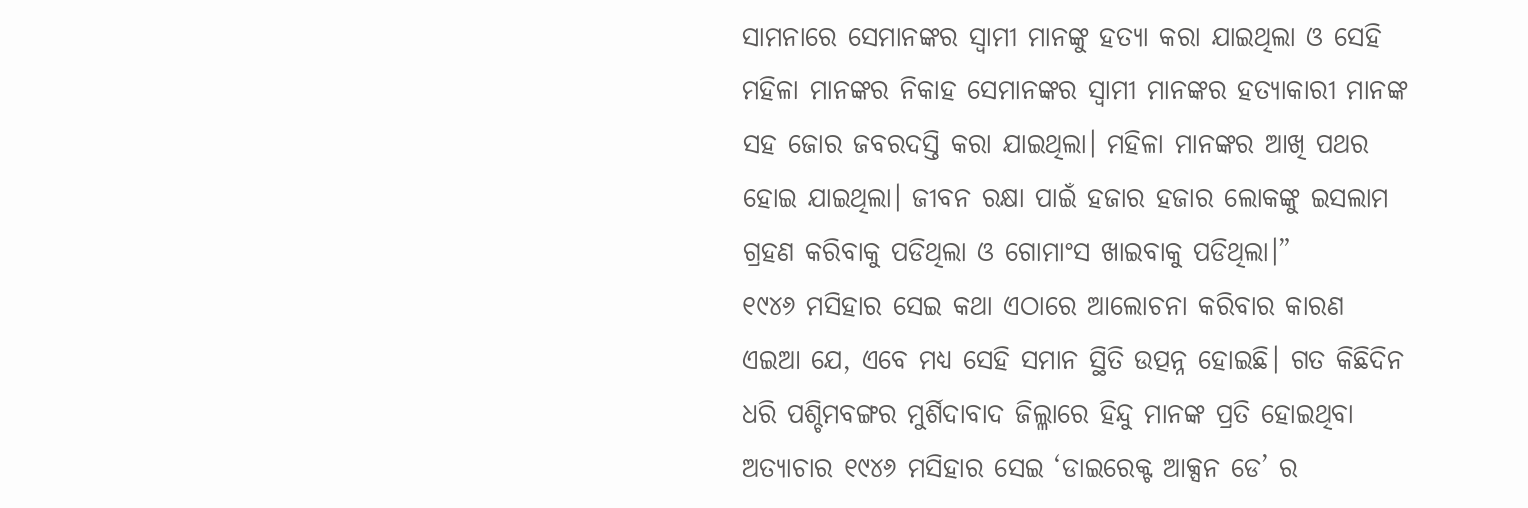ସାମନାରେ ସେମାନଙ୍କର ସ୍ୱାମୀ ମାନଙ୍କୁ ହତ୍ୟା କରା ଯାଇଥିଲା ଓ ସେହି ମହିଳା ମାନଙ୍କର ନିକାହ ସେମାନଙ୍କର ସ୍ୱାମୀ ମାନଙ୍କର ହତ୍ୟାକାରୀ ମାନଙ୍କ ସହ ଜୋର ଜବରଦସ୍ତି କରା ଯାଇଥିଲା। ମହିଳା ମାନଙ୍କର ଆଖି ପଥର ହୋଇ ଯାଇଥିଲା। ଜୀବନ ରକ୍ଷା ପାଇଁ ହଜାର ହଜାର ଲୋକଙ୍କୁ ଇସଲାମ ଗ୍ରହଣ କରିବାକୁ ପଡିଥିଲା ଓ ଗୋମାଂସ ଖାଇବାକୁ ପଡିଥିଲା।”
୧୯୪୬ ମସିହାର ସେଇ କଥା ଏଠାରେ ଆଲୋଚନା କରିବାର କାରଣ ଏଇଆ ଯେ, ଏବେ ମଧ୍ୟ ସେହି ସମାନ ସ୍ଥିତି ଉତ୍ପନ୍ନ ହୋଇଛି। ଗତ କିଛିଦିନ ଧରି ପଶ୍ଚିମବଙ୍ଗର ମୁର୍ଶିଦାବାଦ ଜିଲ୍ଳାରେ ହିନ୍ଦୁ ମାନଙ୍କ ପ୍ରତି ହୋଇଥିବା ଅତ୍ୟାଚାର ୧୯୪୬ ମସିହାର ସେଇ ‘ଡାଇରେକ୍ଟ ଆକ୍ସନ ଡେ’ ର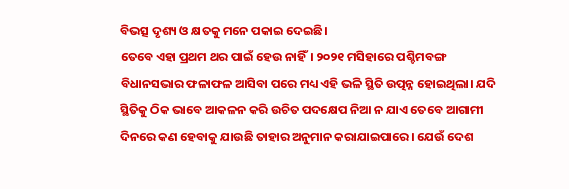ବିଭତ୍ସ ଦୃଶ୍ୟ ଓ କ୍ଷତକୁ ମନେ ପକାଇ ଦେଇଛି।
ତେବେ ଏହା ପ୍ରଥମ ଥର ପାଇଁ ହେଉ ନାହିଁ। ୨୦୨୧ ମସିହାରେ ପଶ୍ଚିମବଙ୍ଗ ବିଧାନସଭାର ଫଳାଫଳ ଆସିବା ପରେ ମଧ୍ୟ ଏହି ଭଳି ସ୍ଥିତି ଉତ୍ପନ୍ନ ହୋଇଥିଲା। ଯଦି ସ୍ଥିତିକୁ ଠିକ ଭାବେ ଆକଳନ କରି ଉଚିତ ପଦକ୍ଷେପ ନିଆ ନ ଯାଏ ତେବେ ଆଗାମୀ ଦିନରେ କଣ ହେବାକୁ ଯାଉଛି ତାହାର ଅନୁମାନ କରାଯାଇପାରେ। ଯେଉଁ ଦେଶ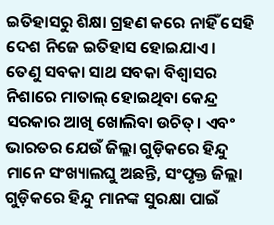ଇତିହାସରୁ ଶିକ୍ଷା ଗ୍ରହଣ କରେ ନାହିଁ ସେହି ଦେଶ ନିଜେ ଇତିହାସ ହୋଇଯାଏ।
ତେଣୁ ସବକା ସାଥ ସବକା ବିଶ୍ବାସର ନିଶାରେ ମାତାଲ୍ ହୋଇଥିବା କେନ୍ଦ୍ର ସରକାର ଆଖି ଖୋଲିବା ଉଚିତ୍। ଏବଂ ଭାରତର ଯେଉଁ ଜିଲ୍ଲା ଗୁଡ଼ିକରେ ହିନ୍ଦୁ ମାନେ ସଂଖ୍ୟାଲଘୁ ଅଛନ୍ତି, ସଂପୃକ୍ତ ଜିଲ୍ଲା ଗୁଡ଼ିକରେ ହିନ୍ଦୁ ମାନଙ୍କ ସୁରକ୍ଷା ପାଇଁ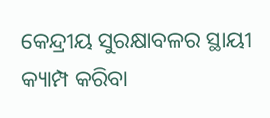କେନ୍ଦ୍ରୀୟ ସୁରକ୍ଷାବଳର ସ୍ଥାୟୀ କ୍ୟାମ୍ପ କରିବା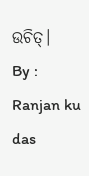ଉଚିତ୍।
By : Ranjan ku das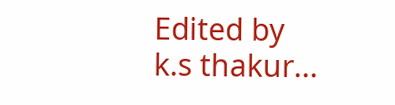Edited by k.s thakur...